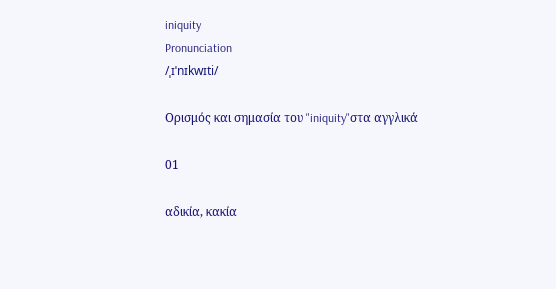iniquity
Pronunciation
/ˌɪˈnɪkwɪti/

Ορισμός και σημασία του "iniquity"στα αγγλικά

01

αδικία, κακία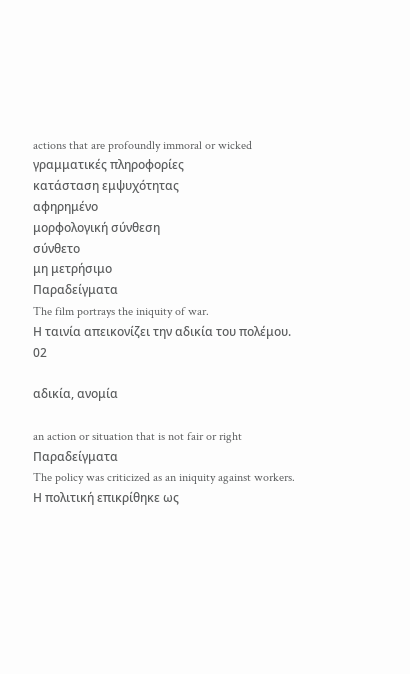actions that are profoundly immoral or wicked
γραμματικές πληροφορίες
κατάσταση εμψυχότητας
αφηρημένο
μορφολογική σύνθεση
σύνθετο
μη μετρήσιμο
Παραδείγματα
The film portrays the iniquity of war.
Η ταινία απεικονίζει την αδικία του πολέμου.
02

αδικία, ανομία

an action or situation that is not fair or right
Παραδείγματα
The policy was criticized as an iniquity against workers.
Η πολιτική επικρίθηκε ως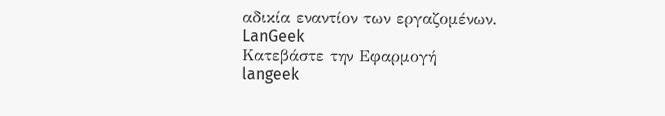αδικία εναντίον των εργαζομένων.
LanGeek
Κατεβάστε την Εφαρμογή
langeek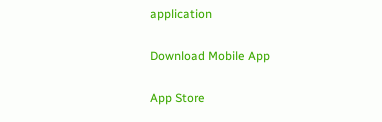application

Download Mobile App

App Store